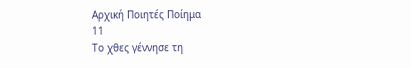Αρχική Ποιητές Ποίημα
11
Το χθες γέννησε τη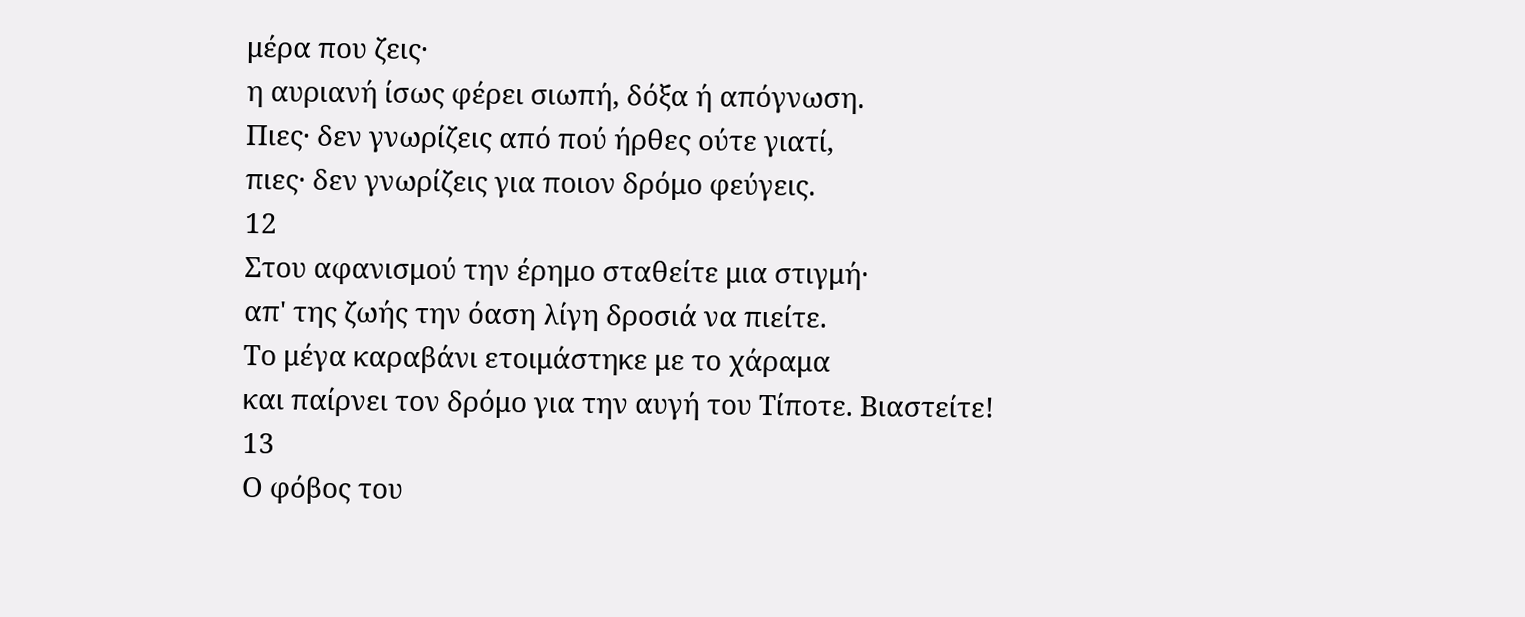μέρα που ζεις·
η αυριανή ίσως φέρει σιωπή, δόξα ή απόγνωση.
Πιες· δεν γνωρίζεις από πού ήρθες ούτε γιατί,
πιες· δεν γνωρίζεις για ποιον δρόμο φεύγεις.
12
Στου αφανισμού την έρημο σταθείτε μια στιγμή·
απ' της ζωής την όαση λίγη δροσιά να πιείτε.
Το μέγα καραβάνι ετοιμάστηκε με το χάραμα
και παίρνει τον δρόμο για την αυγή του Τίποτε. Βιαστείτε!
13
Ο φόβος του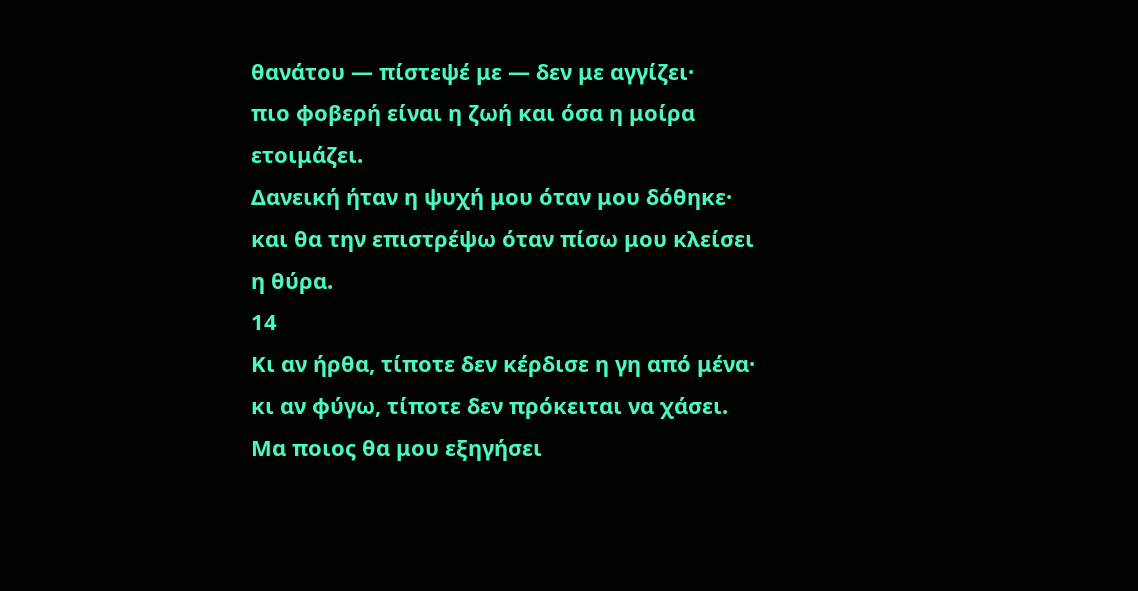θανάτου — πίστεψέ με — δεν με αγγίζει·
πιο φοβερή είναι η ζωή και όσα η μοίρα ετοιμάζει.
Δανεική ήταν η ψυχή μου όταν μου δόθηκε·
και θα την επιστρέψω όταν πίσω μου κλείσει η θύρα.
14
Κι αν ήρθα, τίποτε δεν κέρδισε η γη από μένα·
κι αν φύγω, τίποτε δεν πρόκειται να χάσει.
Μα ποιος θα μου εξηγήσει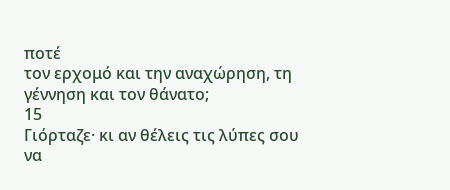ποτέ
τον ερχομό και την αναχώρηση, τη γέννηση και τον θάνατο;
15
Γιόρταζε· κι αν θέλεις τις λύπες σου να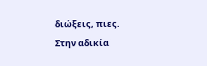διώξεις, πιες.
Στην αδικία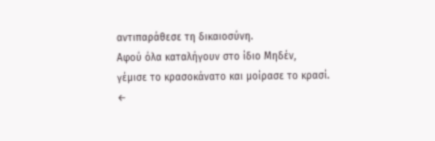αντιπαράθεσε τη δικαιοσύνη.
Αφού όλα καταλήγουν στο ίδιο Μηδέν,
γέμισε το κρασοκάνατο και μοίρασε το κρασί.
←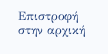Επιστροφή στην αρχική